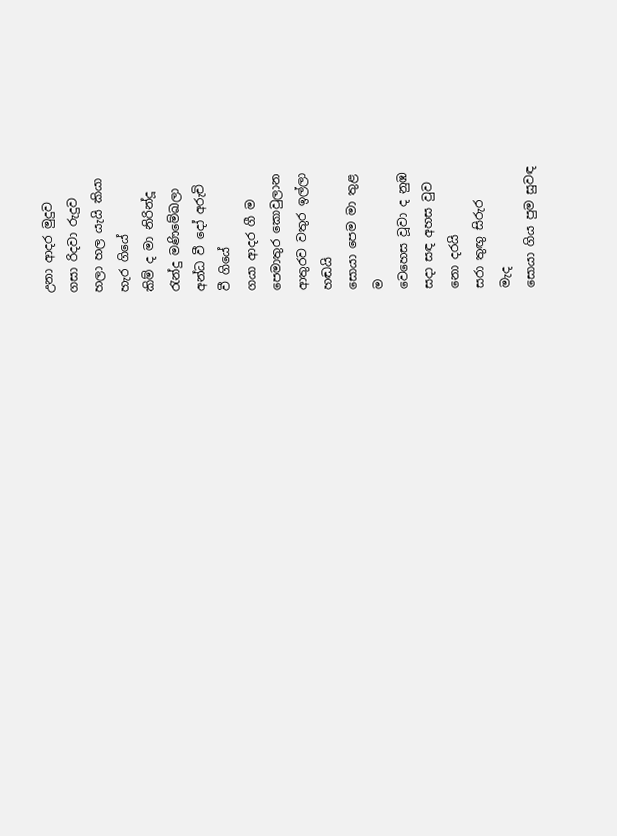උනා ආදර මුදුව
ගසා රිදවා රුදුව
හලා හල යැයි කියා
හැර ගියේ
කිම් ද මා නිරින්දූ
රැන්දු මණිමේඛලා
අන්ධ වී දෝ අරුචි
වී ගියේ
ගයා ආදර ගී ම
පෙමාතුර කොවුලාන
ආතුරව වතුර ඉල්ලා
හඬයි
සොයා පෙම මා තුළ
ම
වෙහෙස වූවා ද නුඹ
සදා සඳ අහස වුව
නො දරයි
සරා තුඟු සිරුර
මැද
සොයා ගිය පුම සුවඳ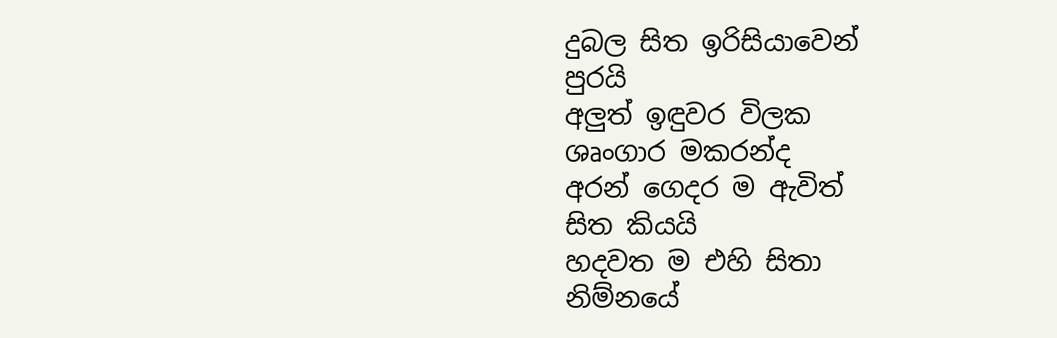දුබල සිත ඉරිසියාවෙන්
පුරයි
අලුත් ඉඳුවර විලක
ශෘංගාර මකරන්ද
අරන් ගෙදර ම ඇවිත්
සිත කියයි
හදවත ම එහි සිතා
නිම්නයේ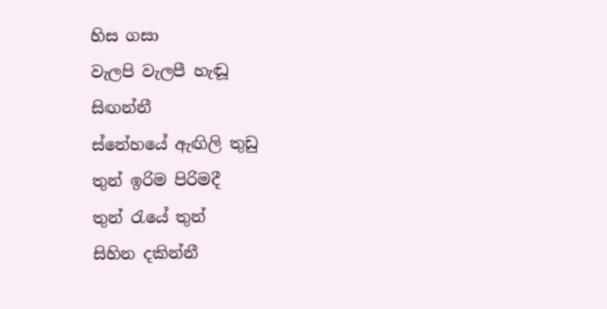හිස ගසා
වැලපි වැලපී හැඬූ
සිඟන්නී
ස්නේහයේ ඇඟිලි තුඩු
තුන් ඉරිම පිරිමදී
තුන් රැයේ තුන්
සිහින දකින්නී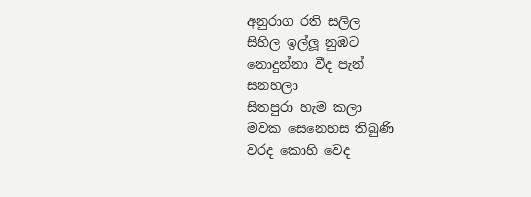අනුරාග රති සලිල
සිහිල ඉල්ලූ නුඹට
නොදුන්නා වීද පැන්
සනහලා
සිතපුරා හැම කලා
මවක සෙනෙහස තිබුණි
වරද කොහි වෙද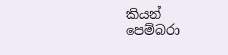කියන්
පෙම්බරා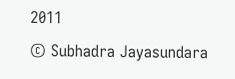2011
© Subhadra Jayasundara